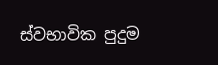ස්වභාවික පුදුම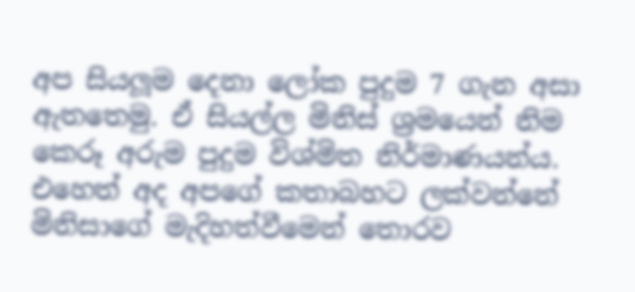අප සියලූම දෙනා ලෝක පුදුම 7 ගැන අසා ඇතතෙමු. ඒ සියල්ල මිනිස් ශ්‍රමයෙන් නිම කෙරූ අරුම පුදුම විශ්මිත නිර්මාණයන්ය. එහෙත් අද අපගේ කතාබහට ලක්වන්නේ මිනිසාගේ මැදිහත්වීමෙන් තොරව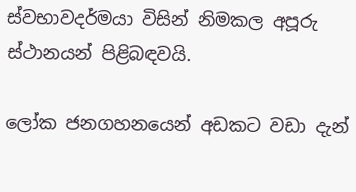ස්වභාවදර්මයා විසින් නිමකල අපූරු ස්ථානයන් පිළිබඳවයි.

ලෝක ජනගහනයෙන් අඩකට වඩා දැන්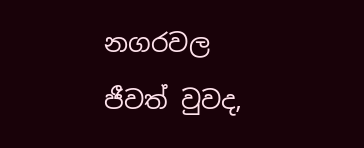නගරවල ජීවත් වුවද,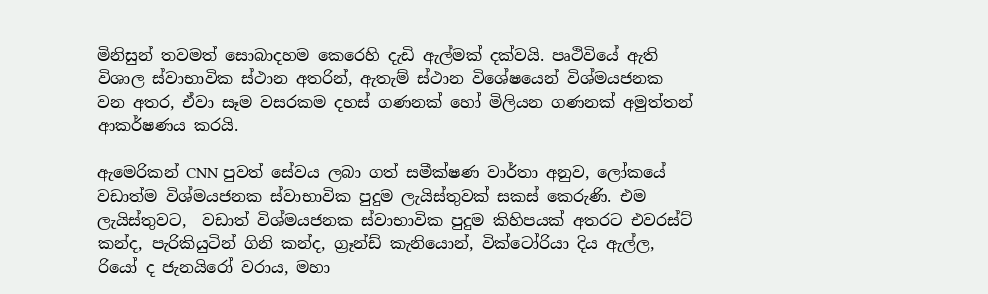මිනිසුන් තවමත් සොබාදහම කෙරෙහි දැඩි ඇල්මක් දක්වයි. පෘථිවියේ ඇති විශාල ස්වාභාවික ස්ථාන අතරින්, ඇතැම් ස්ථාන විශේෂයෙන් විශ්මයජනක වන අතර, ඒවා සෑම වසරකම දහස් ගණනක් හෝ මිලියන ගණනක් අමුත්තන් ආකර්ෂණය කරයි.

ඇමෙරිකන් CNN පුවත් සේවය ලබා ගත් සමීක්ෂණ වාර්තා අනුව, ලෝකයේ වඩාත්ම විශ්මයජනක ස්වාභාවික පුදුම ලැයිස්තුවක් සකස් කෙරුණි. එම ලැයිස්තුවට,  වඩාත් විශ්මයජනක ස්වාභාවික පුදුම කිහිපයක් අතරට එවරස්ට් කන්ද, පැරිකියුටින් ගිනි කන්ද, ග්‍රෑන්ඩ් කැනියොන්, වික්ටෝරියා දිය ඇල්ල, රියෝ ද ජැනයිරෝ වරාය, මහා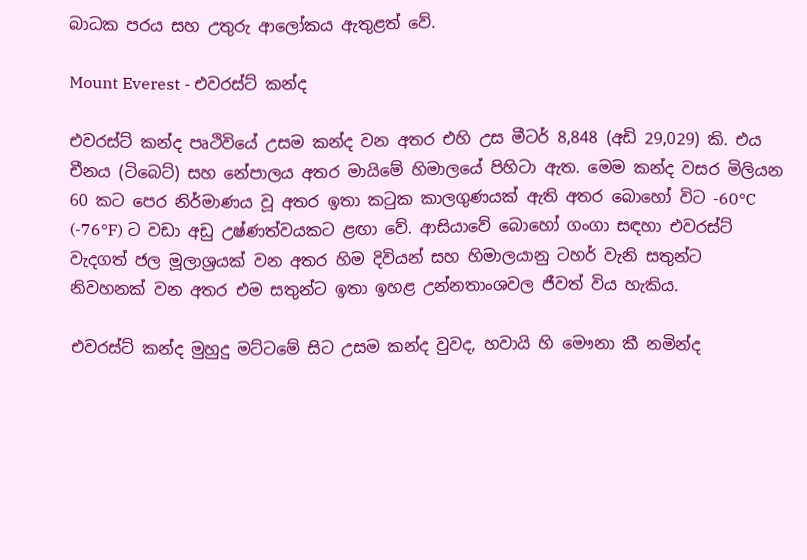බාධක පරය සහ උතුරු ආලෝකය ඇතුළත් වේ.

Mount Everest - එවරස්ට් කන්ද

එවරස්ට් කන්ද පෘථිවියේ උසම කන්ද වන අතර එහි උස මීටර් 8,848 (අඩි 29,029) කි. එය චීනය (ටිබෙට්) සහ නේපාලය අතර මායිමේ හිමාලයේ පිහිටා ඇත. මෙම කන්ද වසර මිලියන 60 කට පෙර නිර්මාණය වූ අතර ඉතා කටුක කාලගුණයක් ඇති අතර බොහෝ විට -60°C (-76°F) ට වඩා අඩු උෂ්ණත්වයකට ළඟා වේ. ආසියාවේ බොහෝ ගංගා සඳහා එවරස්ට් වැදගත් ජල මූලාශ්‍රයක් වන අතර හිම දිවියන් සහ හිමාලයානු ටහර් වැනි සතුන්ට නිවහනක් වන අතර එම සතුන්ට ඉතා ඉහළ උන්නතාංශවල ජීවත් විය හැකිය.

එවරස්ට් කන්ද මුහුදු මට්ටමේ සිට උසම කන්ද වුවද, හවායි හි මෞනා කී නමින්ද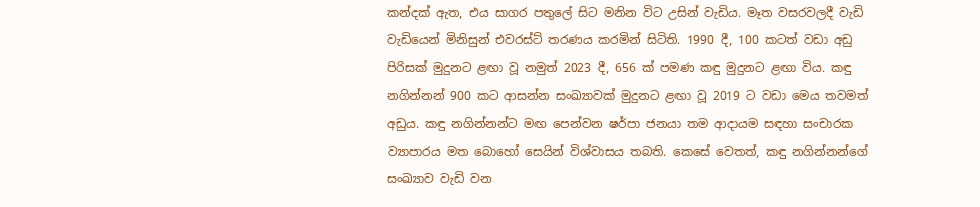කන්දක් ඇත, එය සාගර පතුලේ සිට මනින විට උසින් වැඩිය. මෑත වසරවලදී වැඩි වැඩියෙන් මිනිසුන් එවරස්ට් තරණය කරමින් සිටිති. 1990 දී, 100 කටත් වඩා අඩු පිරිසක් මුදුනට ළඟා වූ නමුත් 2023 දී, 656 ක් පමණ කඳු මුදුනට ළඟා විය. කඳු නගින්නන් 900 කට ආසන්න සංඛ්‍යාවක් මුදුනට ළඟා වූ 2019 ට වඩා මෙය තවමත් අඩුය. කඳු නගින්නන්ට මඟ පෙන්වන ෂර්පා ජනයා තම ආදායම සඳහා සංචාරක ව්‍යාපාරය මත බොහෝ සෙයින් විශ්වාසය තබති. කෙසේ වෙතත්, කඳු නගින්නන්ගේ සංඛ්‍යාව වැඩි වන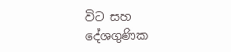විට සහ දේශගුණික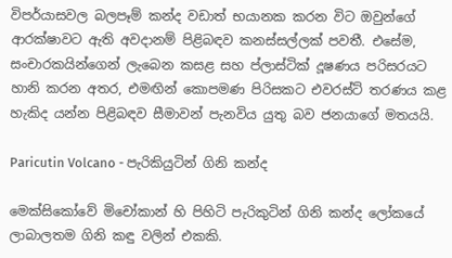විපර්යාසවල බලපෑම් කන්ද වඩාත් භයානක කරන විට ඔවුන්ගේ ආරක්ෂාවට ඇති අවදානම් පිළිබඳව කනස්සල්ලක් පවතී. එසේම, සංචාරකයින්ගෙන් ලැබෙන කසළ සහ ප්ලාස්ටික් දූෂණය පරිසරයට හානි කරන අතර, එමඟින් කොපමණ පිරිසකට එවරස්ට් තරණය කළ හැකිද යන්න පිළිබඳව සීමාවන් පැනවිය යුතු බව ජනයාගේ මතයයි.

Paricutin Volcano - පැරිකියුටින් ගිනි කන්ද

මෙක්සිකෝවේ මිචෝකාන් හි පිහිටි පැරිකුටින් ගිනි කන්ද ලෝකයේ ලාබාලතම ගිනි කඳු වලින් එකකි.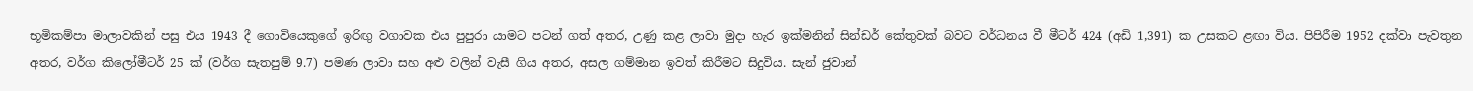භූමිකම්පා මාලාවකින් පසු එය 1943 දී ගොවියෙකුගේ ඉරිඟු වගාවක එය පුපුරා යාමට පටන් ගත් අතර, උණු කළ ලාවා මුදා හැර ඉක්මනින් සින්ඩර් කේතුවක් බවට වර්ධනය වී මීටර් 424 (අඩි 1,391) ක උසකට ළඟා විය. පිපිරීම 1952 දක්වා පැවතුන අතර, වර්ග කිලෝමීටර් 25 ක් (වර්ග සැතපුම් 9.7) පමණ ලාවා සහ අළු වලින් වැසී ගිය අතර, අසල ගම්මාන ඉවත් කිරීමට සිදුවිය. සැන් ජුවාන්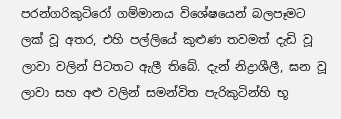පරන්ගරිකුටිරෝ ගම්මානය විශේෂයෙන් බලපෑමට ලක් වූ අතර, එහි පල්ලියේ කුළුණ තවමත් දැඩි වූ ලාවා වලින් පිටතට ඇලී තිබේ. දැන් නිද්‍රාශීලී, ඝන වූ ලාවා සහ අළු වලින් සමන්විත පැරිකුටින්හි භූ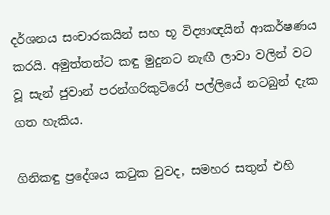දර්ශනය සංචාරකයින් සහ භූ විද්‍යාඥයින් ආකර්ෂණය කරයි. අමුත්තන්ට කඳු මුදුනට නැඟී ලාවා වලින් වට වූ සැන් ජුවාන් පරන්ගරිකුටිරෝ පල්ලියේ නටබුන් දැක ගත හැකිය.

ගිනිකඳු ප්‍රදේශය කටුක වුවද, සමහර සතුන් එහි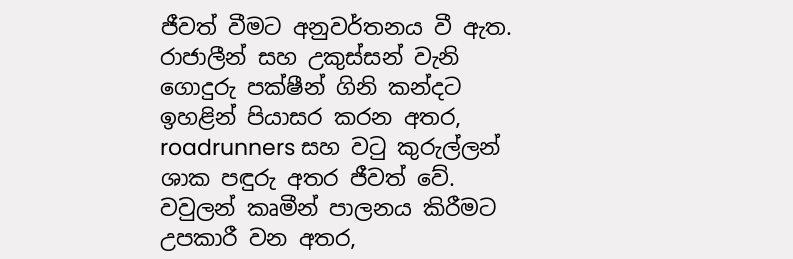ජීවත් වීමට අනුවර්තනය වී ඇත. රාජාලීන් සහ උකුස්සන් වැනි ගොදුරු පක්ෂීන් ගිනි කන්දට ඉහළින් පියාසර කරන අතර, roadrunners සහ වටු කුරුල්ලන් ශාක පඳුරු අතර ජීවත් වේ. වවුලන් කෘමීන් පාලනය කිරීමට උපකාරී වන අතර,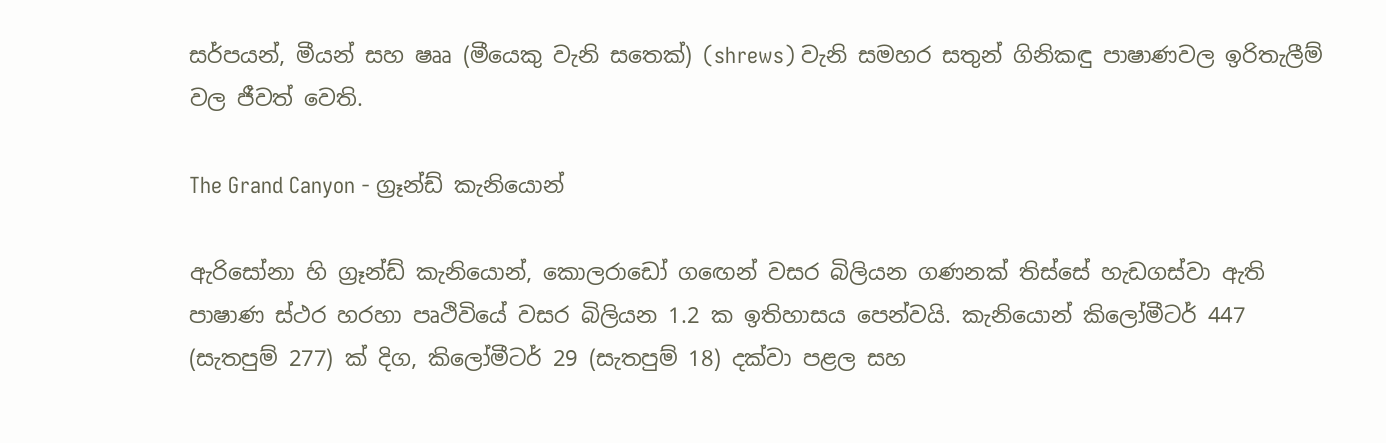සර්පයන්, මීයන් සහ ෂෲ (මීයෙකු වැනි සතෙක්) (shrews) වැනි සමහර සතුන් ගිනිකඳු පාෂාණවල ඉරිතැලීම් වල ජීවත් වෙති.

The Grand Canyon - ග්‍රෑන්ඩ් කැනියොන්

ඇරිසෝනා හි ග්‍රෑන්ඩ් කැනියොන්, කොලරාඩෝ ගඟෙන් වසර බිලියන ගණනක් තිස්සේ හැඩගස්වා ඇති පාෂාණ ස්ථර හරහා පෘථිවියේ වසර බිලියන 1.2 ක ඉතිහාසය පෙන්වයි. කැනියොන් කිලෝමීටර් 447 (සැතපුම් 277) ක් දිග, කිලෝමීටර් 29 (සැතපුම් 18) දක්වා පළල සහ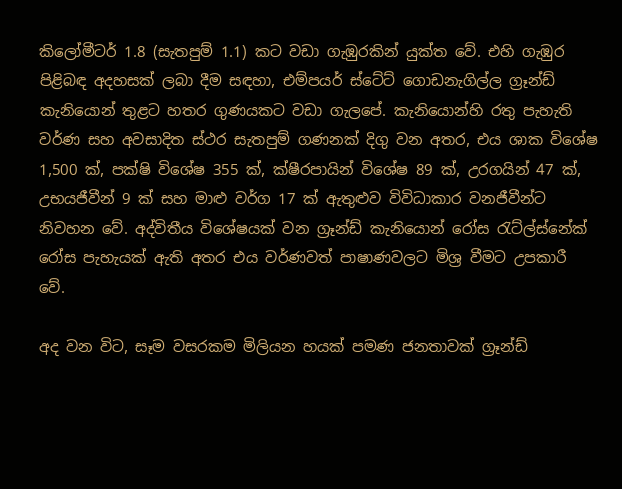කිලෝමීටර් 1.8 (සැතපුම් 1.1) කට වඩා ගැඹුරකින් යුක්ත වේ. එහි ගැඹුර පිළිබඳ අදහසක් ලබා දීම සඳහා, එම්පයර් ස්ටේට් ගොඩනැගිල්ල ග්‍රෑන්ඩ් කැනියොන් තුළට හතර ගුණයකට වඩා ගැලපේ. කැනියොන්හි රතු පැහැති වර්ණ සහ අවසාදිත ස්ථර සැතපුම් ගණනක් දිගු වන අතර, එය ශාක විශේෂ 1,500 ක්, පක්ෂි විශේෂ 355 ක්, ක්ෂීරපායින් විශේෂ 89 ක්, උරගයින් 47 ක්, උභයජීවීන් 9 ක් සහ මාළු වර්ග 17 ක් ඇතුළුව විවිධාකාර වනජීවීන්ට නිවහන වේ. අද්විතීය විශේෂයක් වන ග්‍රෑන්ඩ් කැනියොන් රෝස රැට්ල්ස්නේක් රෝස පැහැයක් ඇති අතර එය වර්ණවත් පාෂාණවලට මිශ්‍ර වීමට උපකාරී වේ.

අද වන විට, සෑම වසරකම මිලියන හයක් පමණ ජනතාවක් ග්‍රෑන්ඩ්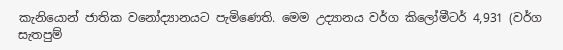කැනියොන් ජාතික වනෝද්‍යානයට පැමිණෙති. මෙම උද්‍යානය වර්ග කිලෝමීටර් 4,931 (වර්ග සැතපුම්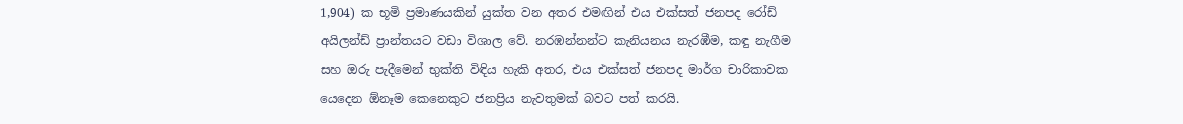1,904) ක භූමි ප්‍රමාණයකින් යුක්ත වන අතර එමඟින් එය එක්සත් ජනපද රෝඩ් අයිලන්ඩ් ප්‍රාන්තයට වඩා විශාල වේ. නරඹන්නන්ට කැනියනය නැරඹීම, කඳු නැගීම සහ ඔරු පැදීමෙන් භුක්ති විඳිය හැකි අතර, එය එක්සත් ජනපද මාර්ග චාරිකාවක යෙදෙන ඕනෑම කෙනෙකුට ජනප්‍රිය නැවතුමක් බවට පත් කරයි.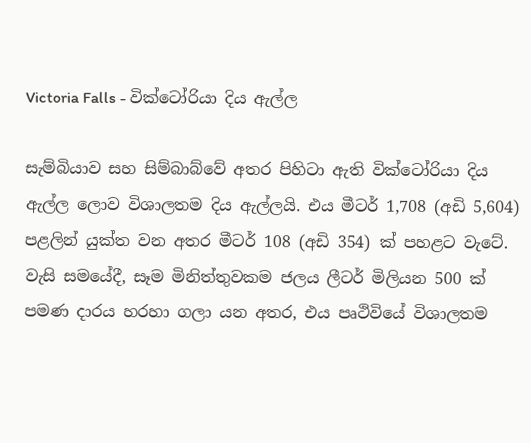Victoria Falls - වික්ටෝරියා දිය ඇල්ල

සැම්බියාව සහ සිම්බාබ්වේ අතර පිහිටා ඇති වික්ටෝරියා දිය ඇල්ල ලොව විශාලතම දිය ඇල්ලයි. එය මීටර් 1,708 (අඩි 5,604) පළලින් යුක්ත වන අතර මීටර් 108 (අඩි 354) ක් පහළට වැටේ. වැසි සමයේදී, සෑම මිනිත්තුවකම ජලය ලීටර් මිලියන 500 ක් පමණ දාරය හරහා ගලා යන අතර, එය පෘථිවියේ විශාලතම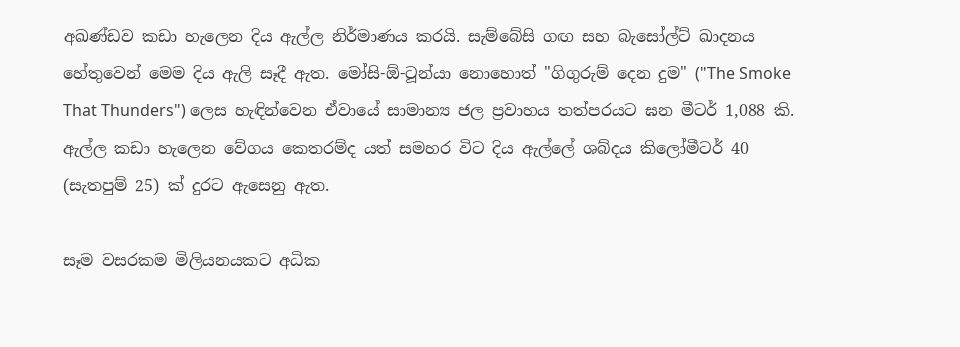අඛණ්ඩව කඩා හැලෙන දිය ඇල්ල නිර්මාණය කරයි. සැම්බේසි ගඟ සහ බැසෝල්ට් ඛාදනය හේතුවෙන් මෙම දිය ඇලි සෑදී ඇත. මෝසි-ඕ-ටූන්යා නොහොත් "ගිගුරුම් දෙන දුම" ("The Smoke That Thunders") ලෙස හැඳින්වෙන ඒවායේ සාමාන්‍ය ජල ප්‍රවාහය තත්පරයට ඝන මීටර් 1,088 කි. ඇල්ල කඩා හැලෙන වේගය කෙතරම්ද යත් සමහර විට දිය ඇල්ලේ ශබ්දය කිලෝමීටර් 40 (සැතපුම් 25) ක් දුරට ඇසෙනු ඇත.

සෑම වසරකම මිලියනයකට අධික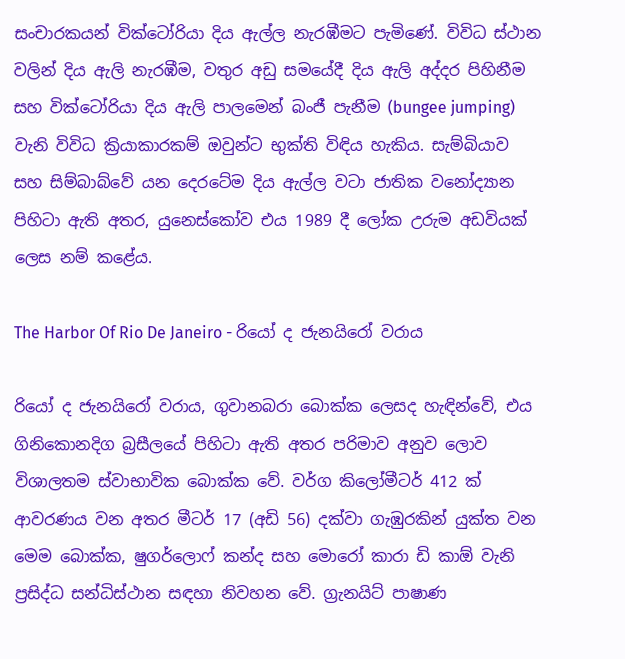සංචාරකයන් වික්ටෝරියා දිය ඇල්ල නැරඹීමට පැමිණේ. විවිධ ස්ථාන වලින් දිය ඇලි නැරඹීම, වතුර අඩු සමයේදී දිය ඇලි අද්දර පිහිනීම සහ වික්ටෝරියා දිය ඇලි පාලමෙන් බංජී පැනීම (bungee jumping) වැනි විවිධ ක්‍රියාකාරකම් ඔවුන්ට භුක්ති විඳිය හැකිය. සැම්බියාව සහ සිම්බාබ්වේ යන දෙරටේම දිය ඇල්ල වටා ජාතික වනෝද්‍යාන පිහිටා ඇති අතර, යුනෙස්කෝව එය 1989 දී ලෝක උරුම අඩවියක් ලෙස නම් කළේය.

The Harbor Of Rio De Janeiro - රියෝ ද ජැනයිරෝ වරාය

රියෝ ද ජැනයිරෝ වරාය, ගුවානබරා බොක්ක ලෙසද හැඳින්වේ, එය ගිනිකොනදිග බ්‍රසීලයේ පිහිටා ඇති අතර පරිමාව අනුව ලොව විශාලතම ස්වාභාවික බොක්ක වේ. වර්ග කිලෝමීටර් 412 ක් ආවරණය වන අතර මීටර් 17 (අඩි 56) දක්වා ගැඹුරකින් යුක්ත වන මෙම බොක්ක, ෂුගර්ලොෆ් කන්ද සහ මොරෝ කාරා ඩි කාඕ වැනි ප්‍රසිද්ධ සන්ධිස්ථාන සඳහා නිවහන වේ. ග්‍රැනයිට් පාෂාණ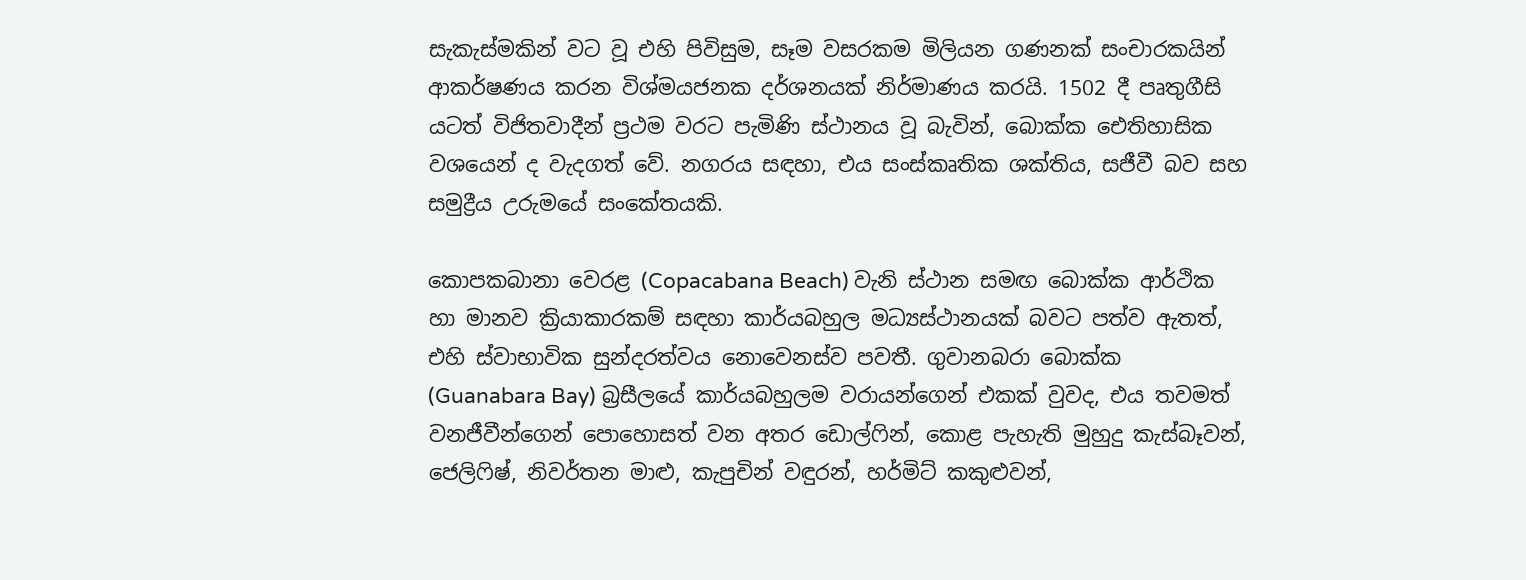සැකැස්මකින් වට වූ එහි පිවිසුම, සෑම වසරකම මිලියන ගණනක් සංචාරකයින් ආකර්ෂණය කරන විශ්මයජනක දර්ශනයක් නිර්මාණය කරයි. 1502 දී පෘතුගීසි යටත් විජිතවාදීන් ප්‍රථම වරට පැමිණි ස්ථානය වූ බැවින්, බොක්ක ඓතිහාසික වශයෙන් ද වැදගත් වේ. නගරය සඳහා, එය සංස්කෘතික ශක්තිය, සජීවී බව සහ සමුද්‍රීය උරුමයේ සංකේතයකි.

කොපකබානා වෙරළ (Copacabana Beach) වැනි ස්ථාන සමඟ බොක්ක ආර්ථික හා මානව ක්‍රියාකාරකම් සඳහා කාර්යබහුල මධ්‍යස්ථානයක් බවට පත්ව ඇතත්, එහි ස්වාභාවික සුන්දරත්වය නොවෙනස්ව පවතී. ගුවානබරා බොක්ක (Guanabara Bay) බ්‍රසීලයේ කාර්යබහුලම වරායන්ගෙන් එකක් වුවද, එය තවමත් වනජීවීන්ගෙන් පොහොසත් වන අතර ඩොල්ෆින්, කොළ පැහැති මුහුදු කැස්බෑවන්, ජෙලිෆිෂ්, නිවර්තන මාළු, කැපුචින් වඳුරන්, හර්මිට් කකුළුවන්,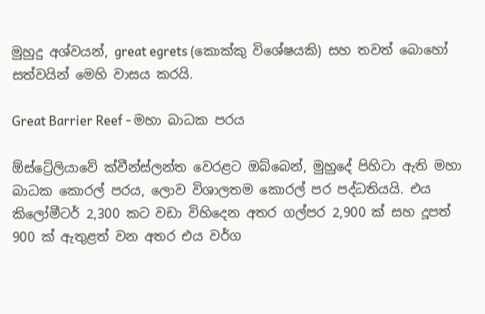මුහුදු අශ්වයන්, great egrets (කොක්කු විශේෂයකි) සහ තවත් බොහෝ සත්වයින් මෙහි වාසය කරයි.

Great Barrier Reef - මහා බාධක පරය

ඕස්ට්‍රේලියාවේ ක්වීන්ස්ලන්ත වෙරළට ඔබ්බෙන්, මුහුදේ පිහිටා ඇති මහා බාධක කොරල් පරය, ලොව විශාලතම කොරල් පර පද්ධතියයි. එය කිලෝමීටර් 2,300 කට වඩා විහිදෙන අතර ගල්පර 2,900 ක් සහ දූපත් 900 ක් ඇතුළත් වන අතර එය වර්ග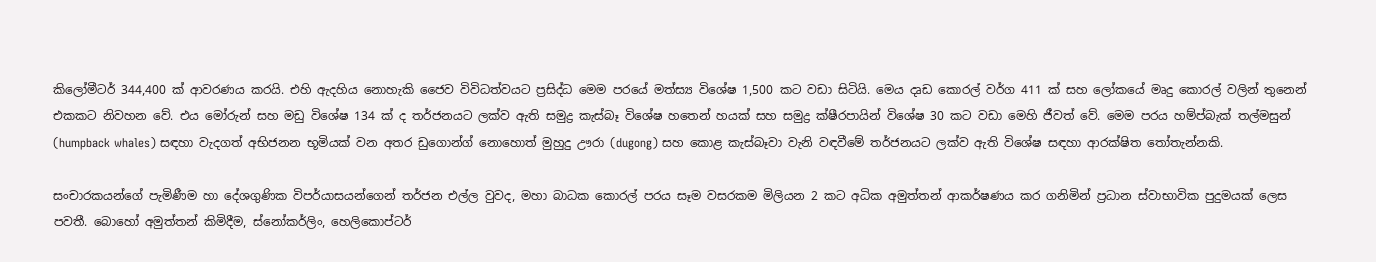කිලෝමීටර් 344,400 ක් ආවරණය කරයි. එහි ඇදහිය නොහැකි ජෛව විවිධත්වයට ප්‍රසිද්ධ මෙම පරයේ මත්ස්‍ය විශේෂ 1,500 කට වඩා සිටියි. මෙය දෘඩ කොරල් වර්ග 411 ක් සහ ලෝකයේ මෘදු කොරල් වලින් තුනෙන් එකකට නිවහන වේ. එය මෝරුන් සහ මඩු විශේෂ 134 ක් ද තර්ජනයට ලක්ව ඇති සමුද්‍ර කැස්බෑ විශේෂ හතෙන් හයක් සහ සමුද්‍ර ක්ෂීරපායින් විශේෂ 30 කට වඩා මෙහි ජීවත් වේ. මෙම පරය හම්ප්බැක් තල්මසුන් (humpback whales) සඳහා වැදගත් අභිජනන භූමියක් වන අතර ඩුගොන්ග් නොහොත් මුහුදු ඌරා (dugong) සහ කොළ කැස්බෑවා වැනි වඳවීමේ තර්ජනයට ලක්ව ඇති විශේෂ සඳහා ආරක්ෂිත තෝතැන්නකි.

සංචාරකයන්ගේ පැමිණීම හා දේශගුණික විපර්යාසයන්ගෙන් තර්ජන එල්ල වුවද, මහා බාධක කොරල් පරය සෑම වසරකම මිලියන 2 කට අධික අමුත්තන් ආකර්ෂණය කර ගනිමින් ප්‍රධාන ස්වාභාවික පුදුමයක් ලෙස පවතී. බොහෝ අමුත්තන් කිමිදීම, ස්නෝකර්ලිං, හෙලිකොප්ටර්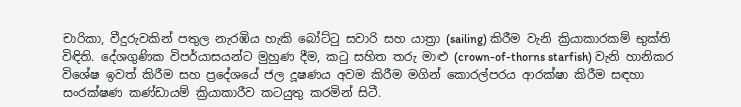චාරිකා, වීදුරුවකින් පතුල නැරඹිය හැකි බෝට්ටු සවාරි සහ යාත්‍රා (sailing) කිරීම වැනි ක්‍රියාකාරකම් භුක්ති විඳිති. දේශගුණික විපර්යාසයන්ට මුහුණ දීම, කටු සහිත තරු මාළු (crown-of-thorns starfish) වැනි හානිකර විශේෂ ඉවත් කිරීම සහ ප්‍රදේශයේ ජල දූෂණය අවම කිරීම මගින් කොරල්පරය ආරක්ෂා කිරීම සඳහා සංරක්ෂණ කණ්ඩායම් ක්‍රියාකාරීව කටයුතු කරමින් සිටී.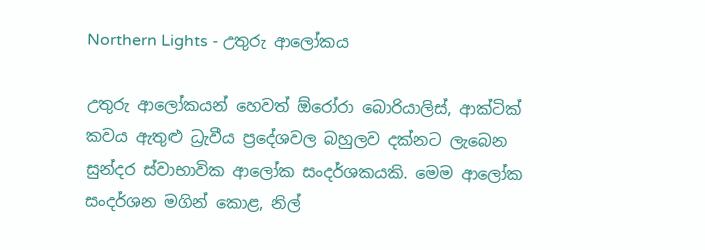Northern Lights - උතුරු ආලෝකය

උතුරු ආලෝකයන් හෙවත් ඕරෝරා බොරියාලිස්, ආක්ටික් කවය ඇතුළු ධ්‍රැවීය ප්‍රදේශවල බහුලව දක්නට ලැබෙන සුන්දර ස්වාභාවික ආලෝක සංදර්ශකයකි. මෙම ආලෝක සංදර්ශන මගින් කොළ, නිල්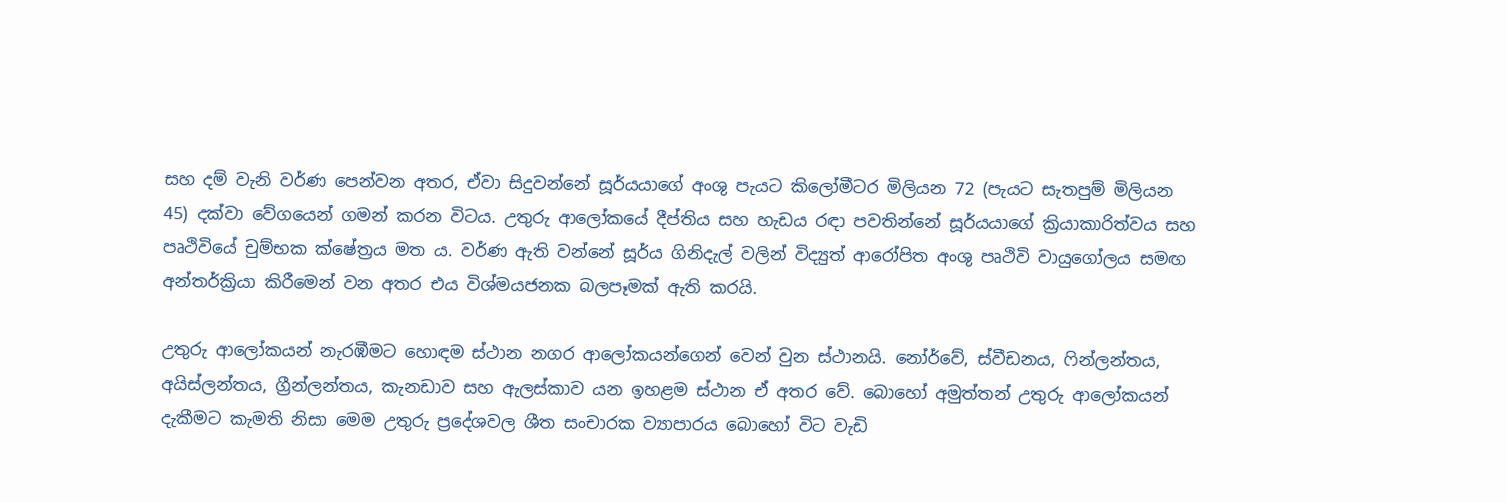සහ දම් වැනි වර්ණ පෙන්වන අතර, ඒවා සිදුවන්නේ සූර්යයාගේ අංශු පැයට කිලෝමීටර මිලියන 72 (පැයට සැතපුම් මිලියන 45) දක්වා වේගයෙන් ගමන් කරන විටය. උතුරු ආලෝකයේ දීප්තිය සහ හැඩය රඳා පවතින්නේ සූර්යයාගේ ක්‍රියාකාරිත්වය සහ පෘථිවියේ චුම්භක ක්ෂේත්‍රය මත ය. වර්ණ ඇති වන්නේ සූර්ය ගිනිදැල් වලින් විද්‍යුත් ආරෝපිත අංශු පෘථිවි වායුගෝලය සමඟ අන්තර්ක්‍රියා කිරීමෙන් වන අතර එය විශ්මයජනක බලපෑමක් ඇති කරයි.

උතුරු ආලෝකයන් නැරඹීමට හොඳම ස්ථාන නගර ආලෝකයන්ගෙන් වෙන් වුන ස්ථානයි. නෝර්වේ, ස්වීඩනය, ෆින්ලන්තය, අයිස්ලන්තය, ග්‍රීන්ලන්තය, කැනඩාව සහ ඇලස්කාව යන ඉහළම ස්ථාන ඒ අතර වේ. බොහෝ අමුත්තන් උතුරු ආලෝකයන් දැකීමට කැමති නිසා මෙම උතුරු ප්‍රදේශවල ශීත සංචාරක ව්‍යාපාරය බොහෝ විට වැඩි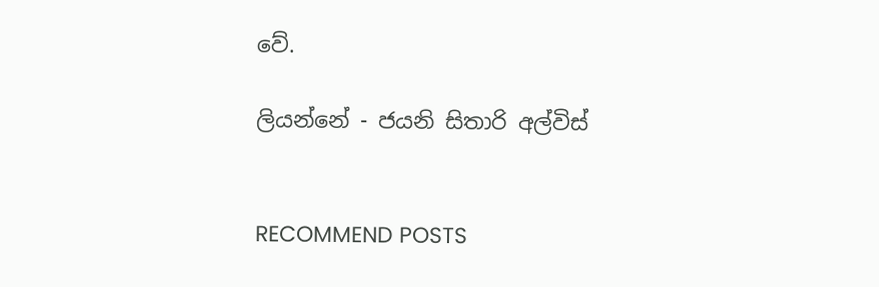වේ.

ලියන්නේ - ජයනි සිතාරි අල්විස්


RECOMMEND POSTS